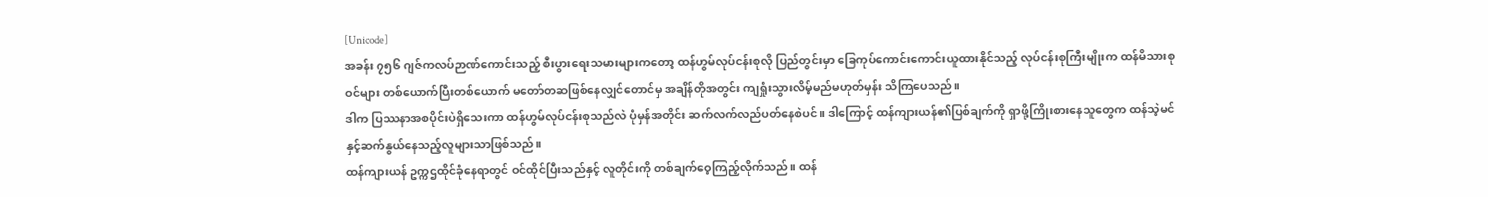[Unicode]
အခန်း ၇၅၆ ဂျဇ်ကလပ်ဉာဏ်ကောင်းသည့် စီးပွားရေးသမားများကတော့ ထန်ဟွမ်လုပ်ငန်းစုလို ပြည်တွင်းမှာ ခြေကုပ်ကောင်းကောင်းယူထားနိုင်သည့် လုပ်ငန်းစုကြီးမျိုးက ထန်မိသားစုဝင်များ တစ်ယောက်ပြီးတစ်ယောက် မတော်တဆဖြစ်နေလျှင်တောင်မှ အချိန်တိုအတွင်း ကျရှုံးသွားလိမ့်မည်မဟုတ်မှန်း သိကြပေသည်။
ဒါက ပြဿနာအစပိုင်းပဲရှိသေးကာ ထန်ဟွမ်လုပ်ငန်းစုသည်လဲ ပုံမှန်အတိုင်း ဆက်လက်လည်ပတ်နေစဲပင်။ ဒါကြောင့် ထန်ကျားယန်၏ပြစ်ချက်ကို ရှာဖို့ကြိုးစားနေသူတွေက ထန်သဲ့မင်နှင့်ဆက်နွယ်နေသည့်လူများသာဖြစ်သည်။
ထန်ကျားယန် ဥက္ကဌထိုင်ခုံနေရာတွင် ဝင်ထိုင်ပြီးသည်နှင့် လူတိုင်းကို တစ်ချက်ဝေ့ကြည့်လိုက်သည်။ ထန်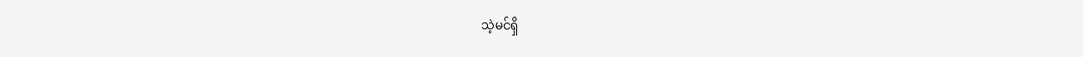သဲ့မင်ရှိ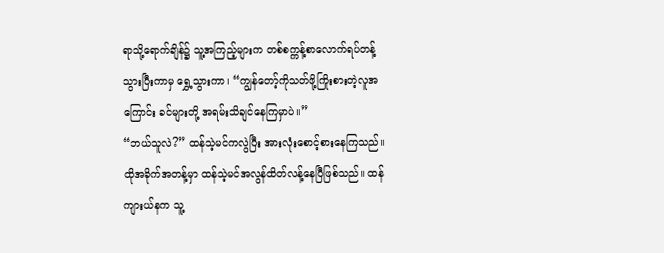ရာသို့ရောက်ချိန်၌ သူ့အကြည့်များက တစ်စက္ကန့်စာလောက်ရပ်တန့်သွားပြီးကာမှ ရွှေ့သွားကာ၊ “ကျွန်တော့်ကိုသတ်ဖို့ကြိုးစားတဲ့လူအကြောင်း ခင်များတို့ အရမ်းသိချင်နေကြမှာပဲ။”
“ဘယ်သူလဲ?” ထန်သဲ့မင်ကလွဲပြီး အားလုံးစောင့်စားနေကြသည်။
ထိုအခိုက်အတန့်မှာ ထန်သဲ့မင်အလွန်ထိတ်လန့်နေပြီဖြစ်သည်။ ထန်ကျားယ်နက သူ့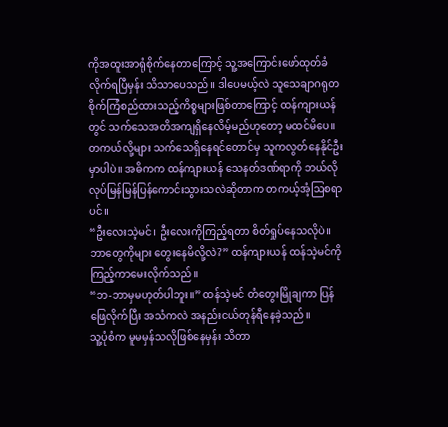ကိုအထူးအာရုံစိုက်နေတာကြောင့် သူ့အကြောင်းဖော်ထုတ်ခံလိုက်ရပြီမှန်း သိသာပေသည်။ ဒါပေမယ့်လဲ သူသေချာဂရုတစိုက်ကြံစည်ထားသည့်ကိစ္စများဖြစ်တာကြောင့် ထန်ကျားယန်တွင် သက်သေအတိအကျရှိနေလိမ့်မည်ဟုတော့ မထင်မိပေ။ တကယ်လို့များ သက်သေရှိနေရင်တောင်မှ သူကလွတ်နေနိုင်ဦးမှာပါပဲ။ အဓိကက ထန်ကျားယန် သေနတ်ဒဏ်ရာကို ဘယ်လိုလုပ်မြန်မြန်ပြန်ကောင်းသွားသလဲဆိုတာက တကယ့်အံ့ဩစရာပင်။
“ဦးလေးသဲ့မင်၊ ဦးလေးကိုကြည့်ရတာ စိတ်ရှုပ်နေသလိုပဲ။ ဘာတွေကိုများ တွေးနေမိလို့လဲ?” ထန်ကျားယန် ထန်သဲ့မင်ကိုကြည့်ကာမေးလိုက်သည်။
“ဘ-ဘာမှမဟုတ်ပါဘူး။” ထန်သဲ့မင် တံတွေးမြိုချကာ ပြန်ဖြေလိုက်ပြီး အသံကလဲ အနည်းငယ်တုန်ရီနေခဲ့သည်။
သူ့ပုံစံက မူမမှန်သလိုဖြစ်နေမှန်း သိတာ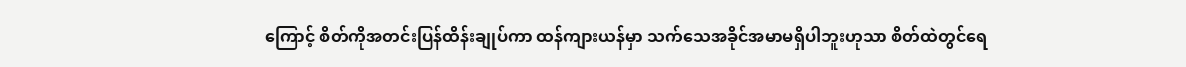ကြောင့် စိတ်ကိုအတင်းပြန်ထိန်းချုပ်ကာ ထန်ကျားယန်မှာ သက်သေအခိုင်အမာမရှိပါဘူးဟုသာ စိတ်ထဲတွင်ရေ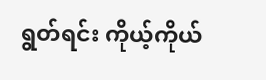ရွတ်ရင်း ကိုယ့်ကိုယ်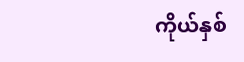ကိုယ်နှစ်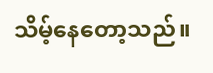သိမ့်နေတော့သည်။